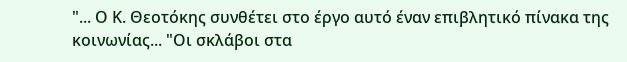"... Ο Κ. Θεοτόκης συνθέτει στο έργο αυτό έναν επιβλητικό πίνακα της κοινωνίας... "Οι σκλάβοι στα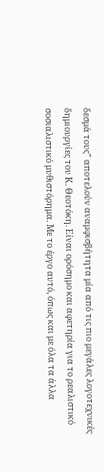δεσμά τους" αποτελούν αναμφισβήτητα μία από τις πιο μεγάλες λογοτεχνικές δημιουργίες του Κ. Θεοτόκη. Είναι ορόσημο και αφετηρία για το ρεαλιστικό σοσιαλιστικό μυθιστόρημα. Με το έργο αυτό, όπως και με όλα τα άλλα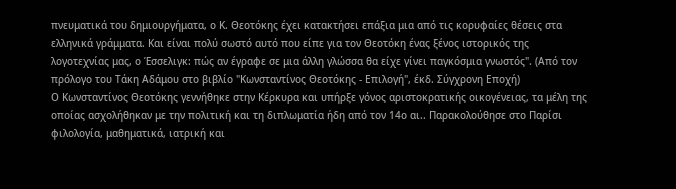πνευματικά του δημιουργήματα, ο Κ. Θεοτόκης έχει κατακτήσει επάξια μια από τις κορυφαίες θέσεις στα ελληνικά γράμματα. Και είναι πολύ σωστό αυτό που είπε για τον Θεοτόκη ένας ξένος ιστορικός της λογοτεχνίας μας, ο Έσσελιγκ: πώς αν έγραφε σε μια άλλη γλώσσα θα είχε γίνει παγκόσμια γνωστός". (Από τον πρόλογο του Τάκη Αδάμου στο βιβλίο "Κωνσταντίνος Θεοτόκης - Επιλογή", έκδ. Σύγχρονη Εποχή)
Ο Κωνσταντίνος Θεοτόκης γεννήθηκε στην Κέρκυρα και υπήρξε γόνος αριστοκρατικής οικογένειας, τα μέλη της οποίας ασχολήθηκαν με την πολιτική και τη διπλωματία ήδη από τον 14ο αι.. Παρακολούθησε στο Παρίσι φιλολογία, μαθηματικά, ιατρική και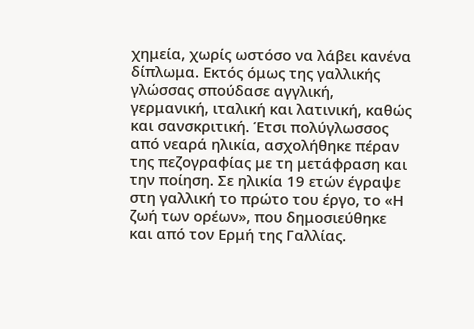χημεία, χωρίς ωστόσο να λάβει κανένα δίπλωμα. Εκτός όμως της γαλλικής γλώσσας σπούδασε αγγλική, γερμανική, ιταλική και λατινική, καθώς και σανσκριτική. Έτσι πολύγλωσσος από νεαρά ηλικία, ασχολήθηκε πέραν της πεζογραφίας με τη μετάφραση και την ποίηση. Σε ηλικία 19 ετών έγραψε στη γαλλική το πρώτο του έργο, το «Η ζωή των ορέων», που δημοσιεύθηκε και από τον Ερμή της Γαλλίας.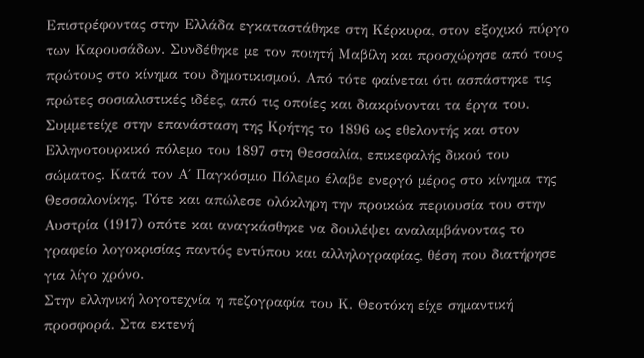Επιστρέφοντας στην Ελλάδα εγκαταστάθηκε στη Κέρκυρα, στον εξοχικό πύργο των Καρουσάδων. Συνδέθηκε με τον ποιητή Μαβίλη και προσχώρησε από τους πρώτους στο κίνημα του δημοτικισμού. Από τότε φαίνεται ότι ασπάστηκε τις πρώτες σοσιαλιστικές ιδέες, από τις οποίες και διακρίνονται τα έργα του. Συμμετείχε στην επανάσταση της Κρήτης το 1896 ως εθελοντής και στον Ελληνοτουρκικό πόλεμο του 1897 στη Θεσσαλία, επικεφαλής δικού του σώματος. Κατά τον Α΄ Παγκόσμιο Πόλεμο έλαβε ενεργό μέρος στο κίνημα της Θεσσαλονίκης. Τότε και απώλεσε ολόκληρη την προικώα περιουσία του στην Αυστρία (1917) οπότε και αναγκάσθηκε να δουλέψει αναλαμβάνοντας το γραφείο λογοκρισίας παντός εντύπου και αλληλογραφίας, θέση που διατήρησε για λίγο χρόνο.
Στην ελληνική λογοτεχνία η πεζογραφία του Κ. Θεοτόκη είχε σημαντική προσφορά. Στα εκτενή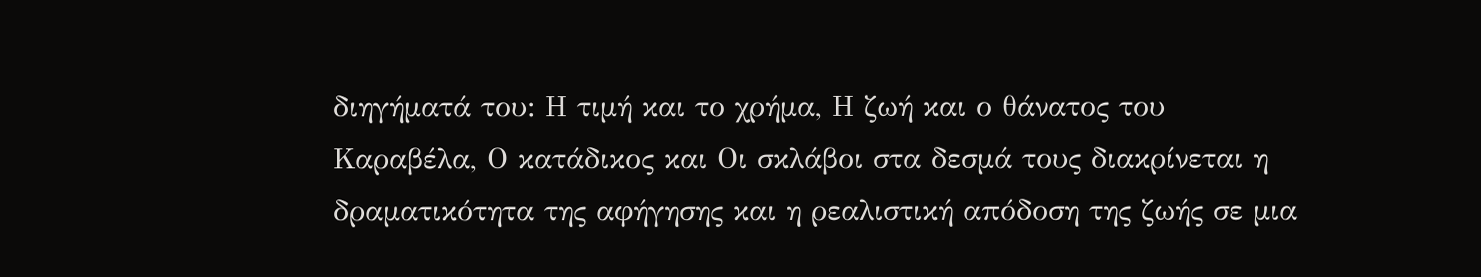διηγήματά του: Η τιμή και το χρήμα, Η ζωή και ο θάνατος του Καραβέλα, Ο κατάδικος και Οι σκλάβοι στα δεσμά τους διακρίνεται η δραματικότητα της αφήγησης και η ρεαλιστική απόδοση της ζωής σε μια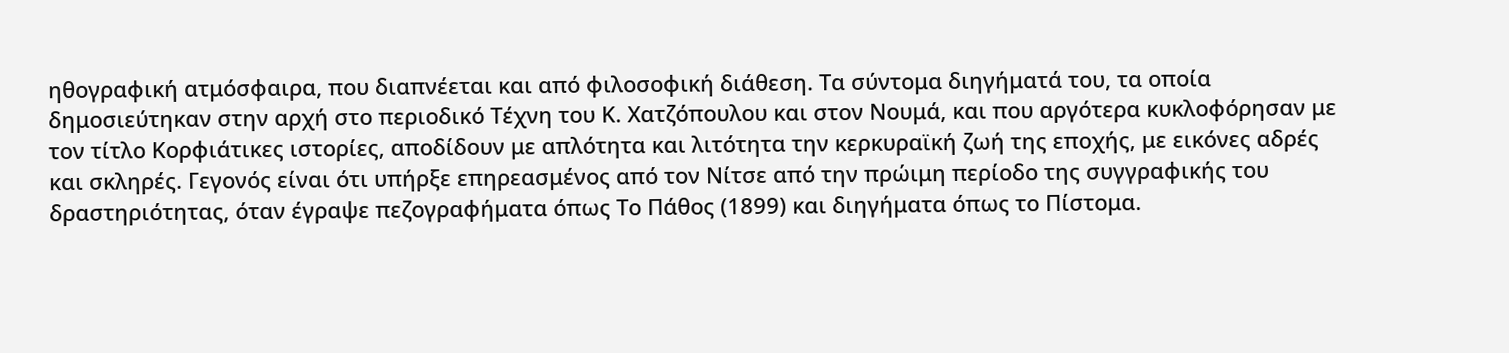ηθογραφική ατμόσφαιρα, που διαπνέεται και από φιλοσοφική διάθεση. Τα σύντομα διηγήματά του, τα οποία δημοσιεύτηκαν στην αρχή στο περιοδικό Τέχνη του Κ. Χατζόπουλου και στον Νουμά, και που αργότερα κυκλοφόρησαν με τον τίτλο Κορφιάτικες ιστορίες, αποδίδουν με απλότητα και λιτότητα την κερκυραϊκή ζωή της εποχής, με εικόνες αδρές και σκληρές. Γεγονός είναι ότι υπήρξε επηρεασμένος από τον Νίτσε από την πρώιμη περίοδο της συγγραφικής του δραστηριότητας, όταν έγραψε πεζογραφήματα όπως Το Πάθος (1899) και διηγήματα όπως το Πίστομα.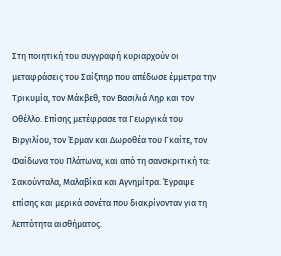Στη ποιητική του συγγραφή κυριαρχούν οι μεταφράσεις του Σαίξπηρ που απέδωσε έμμετρα την Τρικυμία, τον Μάκβεθ, τον Βασιλιά Ληρ και τον Οθέλλο. Επίσης μετέφρασε τα Γεωργικά του Βιργιλίου, τον Έρμαν και Δωροθέα του Γκαίτε, τον Φαίδωνα του Πλάτωνα, και από τη σανσκριτική τα: Σακούνταλα, Μαλαβίκα και Αγνημίτρα. Έγραψε επίσης και μερικά σονέτα που διακρίνονταν για τη λεπτότητα αισθήματος.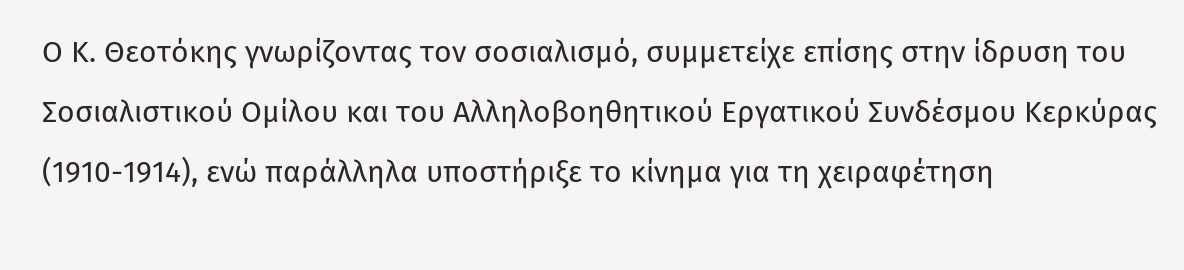Ο Κ. Θεοτόκης γνωρίζοντας τον σοσιαλισμό, συμμετείχε επίσης στην ίδρυση του Σοσιαλιστικού Ομίλου και του Αλληλοβοηθητικού Εργατικού Συνδέσμου Κερκύρας (1910-1914), ενώ παράλληλα υποστήριξε το κίνημα για τη χειραφέτηση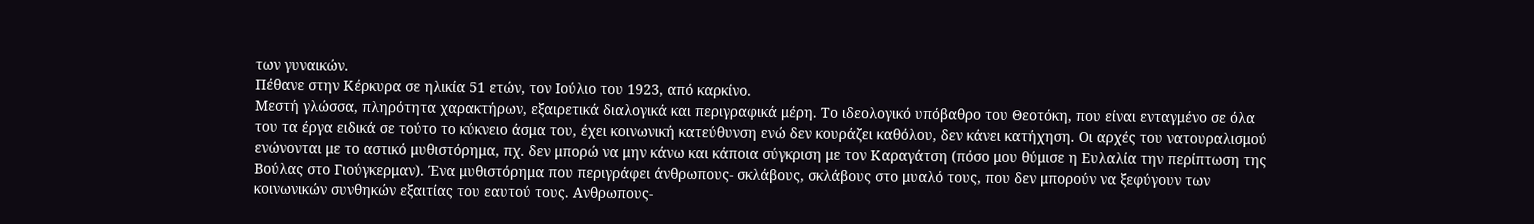των γυναικών.
Πέθανε στην Κέρκυρα σε ηλικία 51 ετών, τον Ιούλιο του 1923, από καρκίνο.
Μεστή γλώσσα, πληρότητα χαρακτήρων, εξαιρετικά διαλογικά και περιγραφικά μέρη. Το ιδεολογικό υπόβαθρο του Θεοτόκη, που είναι ενταγμένο σε όλα του τα έργα ειδικά σε τούτο το κύκνειο άσμα του, έχει κοινωνική κατεύθυνση ενώ δεν κουράζει καθόλου, δεν κάνει κατήχηση. Οι αρχές του νατουραλισμού ενώνονται με το αστικό μυθιστόρημα, πχ. δεν μπορώ να μην κάνω και κάποια σύγκριση με τον Καραγάτση (πόσο μου θύμισε η Ευλαλία την περίπτωση της Βούλας στο Γιούγκερμαν). Ένα μυθιστόρημα που περιγράφει άνθρωπους- σκλάβους, σκλάβους στο μυαλό τους, που δεν μπορούν να ξεφύγουν των κοινωνικών συνθηκών εξαιτίας του εαυτού τους. Ανθρωπους-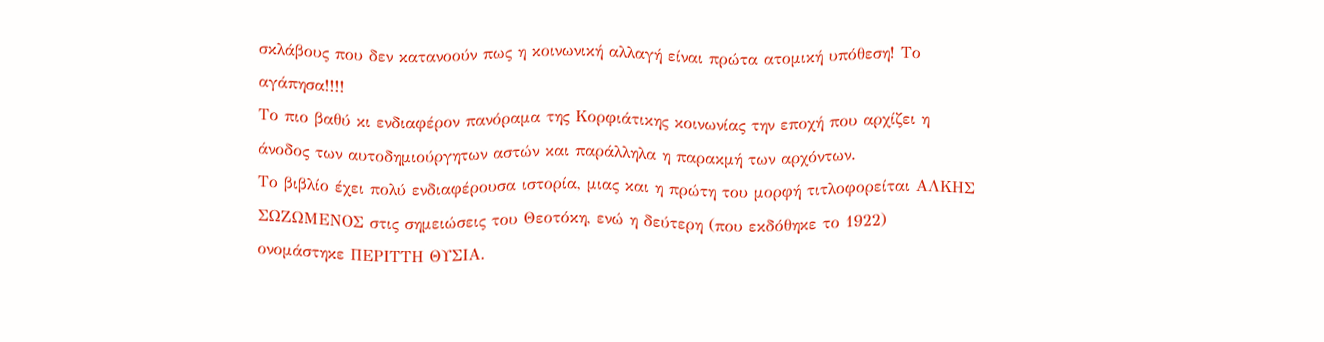σκλάβους που δεν κατανοούν πως η κοινωνική αλλαγή είναι πρώτα ατομική υπόθεση! Το αγάπησα!!!!
Το πιο βαθύ κι ενδιαφέρον πανόραμα της Κορφιάτικης κοινωνίας την εποχή που αρχίζει η άνοδος των αυτοδημιούργητων αστών και παράλληλα η παρακμή των αρχόντων.
Το βιβλίο έχει πολύ ενδιαφέρουσα ιστορία, μιας και η πρώτη του μορφή τιτλοφορείται ΑΛΚΗΣ ΣΩΖΩΜΕΝΟΣ στις σημειώσεις του Θεοτόκη, ενώ η δεύτερη (που εκδόθηκε το 1922) ονομάστηκε ΠΕΡΙΤΤΗ ΘΥΣΙΑ.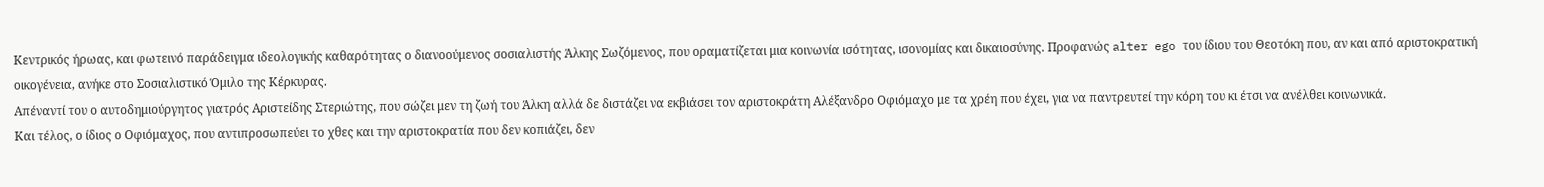Κεντρικός ήρωας, και φωτεινό παράδειγμα ιδεολογικής καθαρότητας ο διανοούμενος σοσιαλιστής Άλκης Σωζόμενος, που οραματίζεται μια κοινωνία ισότητας, ισονομίας και δικαιοσύνης. Προφανώς alter ego του ίδιου του Θεοτόκη που, αν και από αριστοκρατική οικογένεια, ανήκε στο Σοσιαλιστικό Όμιλο της Κέρκυρας.
Απέναντί του ο αυτοδημιούργητος γιατρός Αριστείδης Στεριώτης, που σώζει μεν τη ζωή του Άλκη αλλά δε διστάζει να εκβιάσει τον αριστοκράτη Αλέξανδρο Οφιόμαχο με τα χρέη που έχει, για να παντρευτεί την κόρη του κι έτσι να ανέλθει κοινωνικά.
Και τέλος, ο ίδιος ο Οφιόμαχος, που αντιπροσωπεύει το χθες και την αριστοκρατία που δεν κοπιάζει, δεν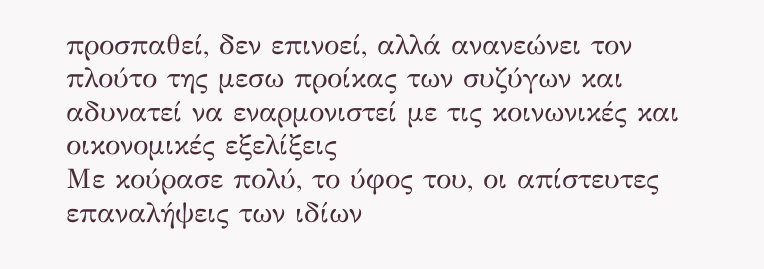προσπαθεί, δεν επινοεί, αλλά ανανεώνει τον πλούτο της μεσω προίκας των συζύγων και αδυνατεί να εναρμονιστεί με τις κοινωνικές και οικονομικές εξελίξεις
Με κούρασε πολύ, το ύφος του, οι απίστευτες επαναλήψεις των ιδίων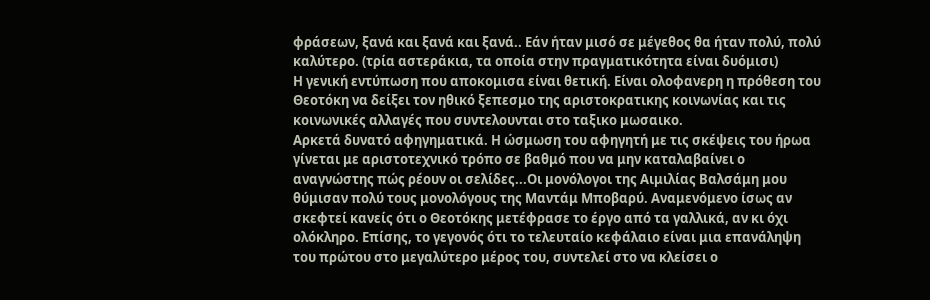φράσεων, ξανά και ξανά και ξανά.. Εάν ήταν μισό σε μέγεθος θα ήταν πολύ, πολύ καλύτερο. (τρία αστεράκια, τα οποία στην πραγματικότητα είναι δυόμισι)
Η γενική εντύπωση που αποκομισα είναι θετική. Είναι ολοφανερη η πρόθεση του Θεοτόκη να δείξει τον ηθικό ξεπεσμο της αριστοκρατικης κοινωνίας και τις κοινωνικές αλλαγές που συντελουνται στο ταξικο μωσαικο.
Αρκετά δυνατό αφηγηματικά. Η ώσμωση του αφηγητή με τις σκέψεις του ήρωα γίνεται με αριστοτεχνικό τρόπο σε βαθμό που να μην καταλαβαίνει ο αναγνώστης πώς ρέουν οι σελίδες...Οι μονόλογοι της Αιμιλίας Βαλσάμη μου θύμισαν πολύ τους μονολόγους της Μαντάμ Μποβαρύ. Αναμενόμενο ίσως αν σκεφτεί κανείς ότι ο Θεοτόκης μετέφρασε το έργο από τα γαλλικά, αν κι όχι ολόκληρο. Επίσης, το γεγονός ότι το τελευταίο κεφάλαιο είναι μια επανάληψη του πρώτου στο μεγαλύτερο μέρος του, συντελεί στο να κλείσει ο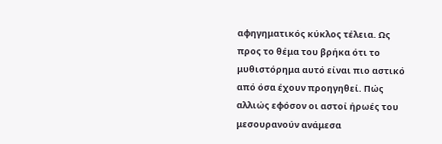αφηγηματικός κύκλος τέλεια. Ως προς το θέμα του βρήκα ότι το μυθιστόρημα αυτό είναι πιο αστικό από όσα έχουν προηγηθεί. Πώς αλλιώς εφόσον οι αστοί ήρωές του μεσουρανούν ανάμεσα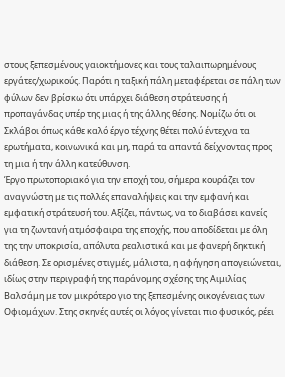στους ξεπεσμένους γαιοκτήμονες και τους ταλαιπωρημένους εργάτες/χωρικούς. Παρότι η ταξική πάλη μεταφέρεται σε πάλη των φύλων δεν βρίσκω ότι υπάρχει διάθεση στράτευσης ή προπαγάνδας υπέρ της μιας ή της άλλης θέσης. Νομίζω ότι οι Σκλάβοι όπως κάθε καλό έργο τέχνης θέτει πολύ έντεχνα τα ερωτήματα, κοινωνικά και μη, παρά τα απαντά δείχνοντας προς τη μια ή την άλλη κατεύθυνση.
Έργο πρωτοποριακό για την εποχή του, σήμερα κουράζει τον αναγνώστη με τις πολλές επαναλήψεις και την εμφανή και εμφατική στράτευσή του. Αξίζει, πάντως, να το διαβάσει κανείς για τη ζωντανή ατμόσφαιρα της εποχής, που αποδίδεται με όλη της την υποκρισία, απόλυτα ρεαλιστικά και με φανερή δηκτική διάθεση. Σε ορισμένες στιγμές, μάλιστα, η αφήγηση απογειώνεται, ιδίως στην περιγραφή της παράνομης σχέσης της Αιμιλίας Βαλσάμη με τον μικρότερο γιο της ξεπεσμένης οικογένειας των Οφιομάχων. Στης σκηνές αυτές οι λόγος γίνεται πιο φυσικός, ρέει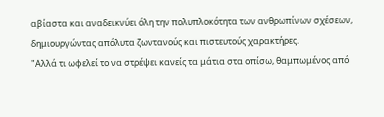αβίαστα και αναδεικνύει όλη την πολυπλοκότητα των ανθρωπίνων σχέσεων, δημιουργώντας απόλυτα ζωντανούς και πιστευτούς χαρακτήρες.
"Αλλά τι ωφελεί το να στρέψει κανείς τα μάτια στα οπίσω, θαμπωμένος από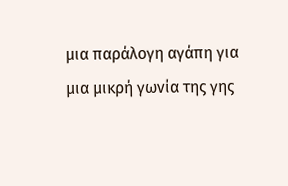μια παράλογη αγάπη για μια μικρή γωνία της γης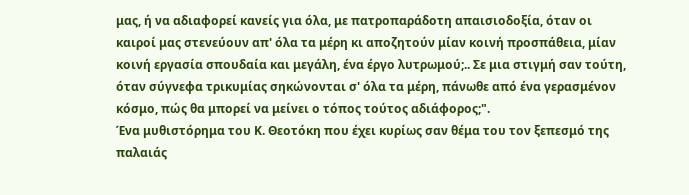μας, ή να αδιαφορεί κανείς για όλα, με πατροπαράδοτη απαισιοδοξία, όταν οι καιροί μας στενεύουν απ' όλα τα μέρη κι αποζητούν μίαν κοινή προσπάθεια, μίαν κοινή εργασία σπουδαία και μεγάλη, ένα έργο λυτρωμού;.. Σε μια στιγμή σαν τούτη, όταν σύγνεφα τρικυμίας σηκώνονται σ' όλα τα μέρη, πάνωθε από ένα γερασμένον κόσμο, πώς θα μπορεί να μείνει ο τόπος τούτος αδιάφορος;".
Ένα μυθιστόρημα του Κ. Θεοτόκη που έχει κυρίως σαν θέμα του τον ξεπεσμό της παλαιάς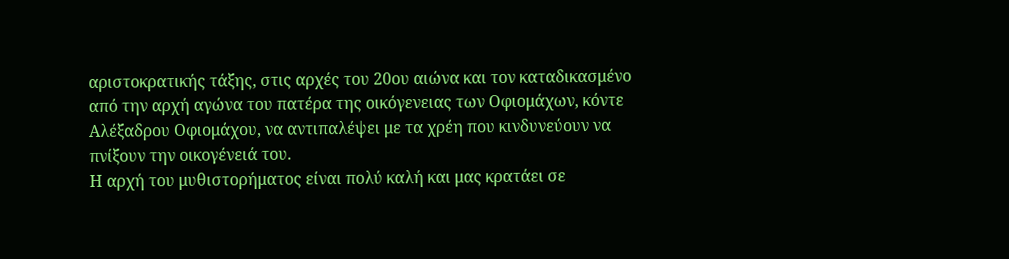αριστοκρατικής τάξης, στις αρχές του 20ου αιώνα και τον καταδικασμένο από την αρχή αγώνα του πατέρα της οικόγενειας των Οφιομάχων, κόντε Αλέξαδρου Οφιομάχου, να αντιπαλέψει με τα χρέη που κινδυνεύουν να πνίξουν την οικογένειά του.
Η αρχή του μυθιστορήματος είναι πολύ καλή και μας κρατάει σε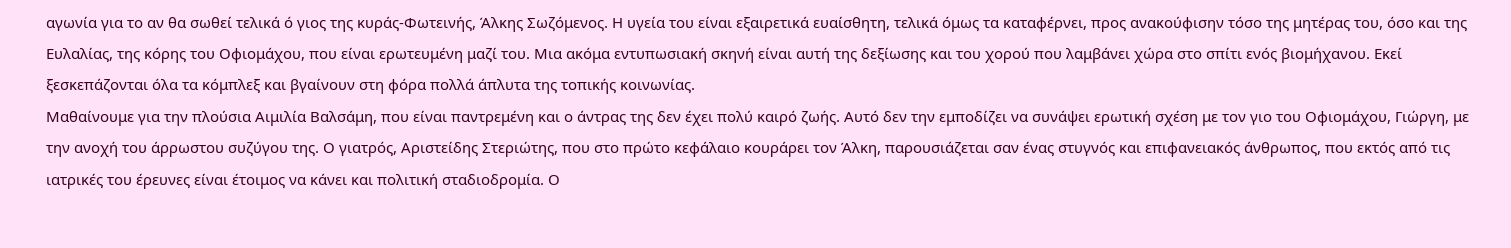αγωνία για το αν θα σωθεί τελικά ό γιος της κυράς-Φωτεινής, Άλκης Σωζόμενος. Η υγεία του είναι εξαιρετικά ευαίσθητη, τελικά όμως τα καταφέρνει, προς ανακούφισην τόσο της μητέρας του, όσο και της Ευλαλίας, της κόρης του Οφιομάχου, που είναι ερωτευμένη μαζί του. Μια ακόμα εντυπωσιακή σκηνή είναι αυτή της δεξίωσης και του χορού που λαμβάνει χώρα στο σπίτι ενός βιομήχανου. Εκεί ξεσκεπάζονται όλα τα κόμπλεξ και βγαίνουν στη φόρα πολλά άπλυτα της τοπικής κοινωνίας.
Μαθαίνουμε για την πλούσια Αιμιλία Βαλσάμη, που είναι παντρεμένη και ο άντρας της δεν έχει πολύ καιρό ζωής. Αυτό δεν την εμποδίζει να συνάψει ερωτική σχέση με τον γιο του Οφιομάχου, Γιώργη, με την ανοχή του άρρωστου συζύγου της. Ο γιατρός, Αριστείδης Στεριώτης, που στο πρώτο κεφάλαιο κουράρει τον Άλκη, παρουσιάζεται σαν ένας στυγνός και επιφανειακός άνθρωπος, που εκτός από τις ιατρικές του έρευνες είναι έτοιμος να κάνει και πολιτική σταδιοδρομία. Ο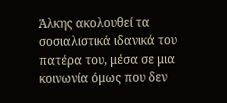Άλκης ακολουθεί τα σοσιαλιστικά ιδανικά του πατέρα του, μέσα σε μια κοινωνία όμως που δεν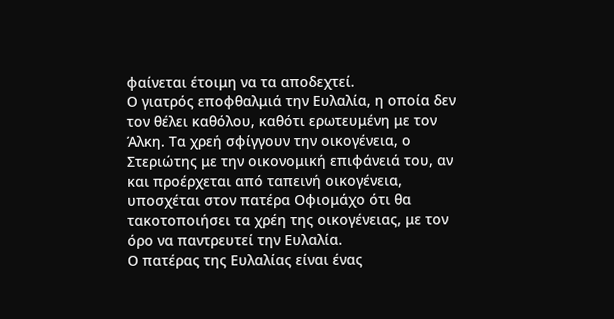φαίνεται έτοιμη να τα αποδεχτεί.
Ο γιατρός εποφθαλμιά την Ευλαλία, η οποία δεν τον θέλει καθόλου, καθότι ερωτευμένη με τον Άλκη. Τα χρεή σφίγγουν την οικογένεια, ο Στεριώτης με την οικονομική επιφάνειά του, αν και προέρχεται από ταπεινή οικογένεια, υποσχέται στον πατέρα Οφιομάχο ότι θα τακοτοποιήσει τα χρέη της οικογένειας, με τον όρο να παντρευτεί την Ευλαλία.
Ο πατέρας της Ευλαλίας είναι ένας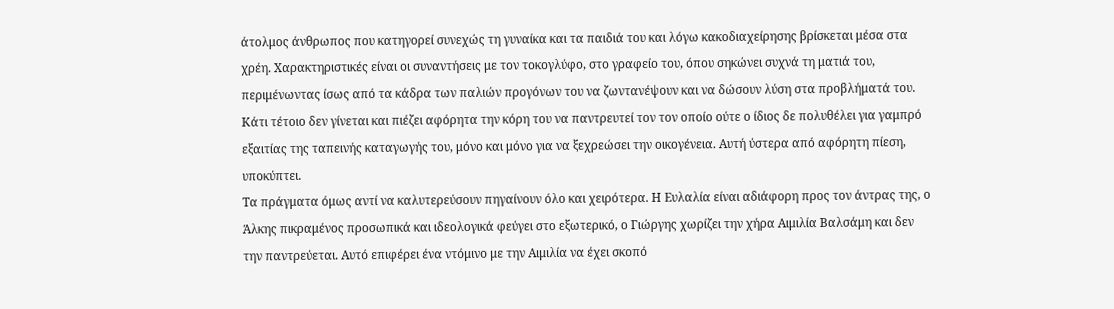άτολμος άνθρωπος που κατηγορεί συνεχώς τη γυναίκα και τα παιδιά του και λόγω κακοδιαχείρησης βρίσκεται μέσα στα χρέη. Χαρακτηριστικές είναι οι συναντήσεις με τον τοκογλύφο, στο γραφείο του, όπου σηκώνει συχνά τη ματιά του, περιμένωντας ίσως από τα κάδρα των παλιών προγόνων του να ζωντανέψουν και να δώσουν λύση στα προβλήματά του. Κάτι τέτοιο δεν γίνεται και πιέζει αφόρητα την κόρη του να παντρευτεί τον τον οποίο ούτε ο ίδιος δε πολυθέλει για γαμπρό εξαιτίας της ταπεινής καταγωγής του, μόνο και μόνο για να ξεχρεώσει την οικογένεια. Αυτή ύστερα από αφόρητη πίεση, υποκύπτει.
Τα πράγματα όμως αντί να καλυτερεύσουν πηγαίνουν όλο και χειρότερα. Η Ευλαλία είναι αδιάφορη προς τον άντρας της, ο Άλκης πικραμένος προσωπικά και ιδεολογικά φεύγει στο εξωτερικό, ο Γιώργης χωρίζει την χήρα Αιμιλία Βαλσάμη και δεν την παντρεύεται. Αυτό επιφέρει ένα ντόμινο με την Αιμιλία να έχει σκοπό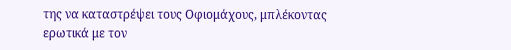της να καταστρέψει τους Οφιομάχους, μπλέκοντας ερωτικά με τον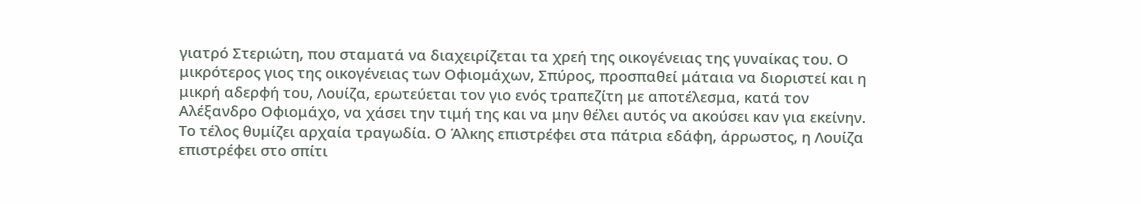γιατρό Στεριώτη, που σταματά να διαχειρίζεται τα χρεή της οικογένειας της γυναίκας του. Ο μικρότερος γιος της οικογένειας των Οφιομάχων, Σπύρος, προσπαθεί μάταια να διοριστεί και η μικρή αδερφή του, Λουίζα, ερωτεύεται τον γιο ενός τραπεζίτη με αποτέλεσμα, κατά τον Αλέξανδρο Οφιομάχο, να χάσει την τιμή της και να μην θέλει αυτός να ακούσει καν για εκείνην.
Το τέλος θυμίζει αρχαία τραγωδία. Ο Άλκης επιστρέφει στα πάτρια εδάφη, άρρωστος, η Λουίζα επιστρέφει στο σπίτι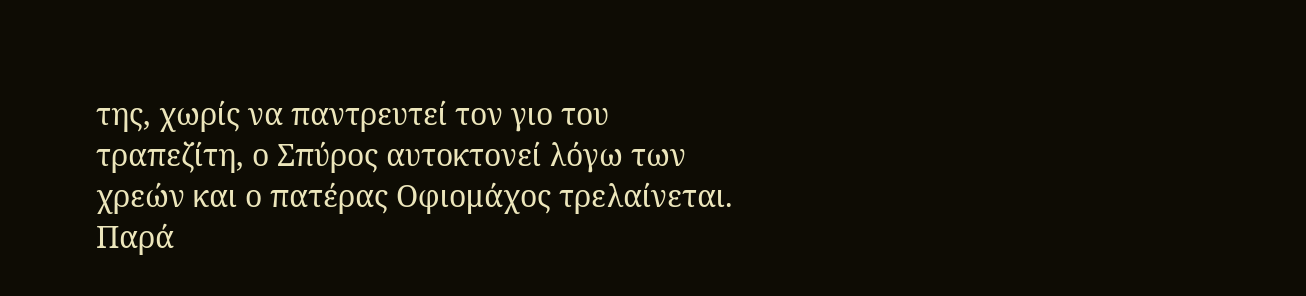της, χωρίς να παντρευτεί τον γιο του τραπεζίτη, ο Σπύρος αυτοκτονεί λόγω των χρεών και ο πατέρας Οφιομάχος τρελαίνεται. Παρά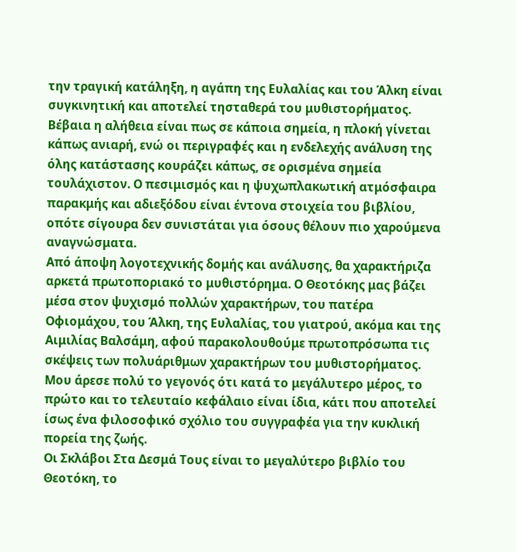την τραγική κατάληξη, η αγάπη της Ευλαλίας και του Άλκη είναι συγκινητική και αποτελεί τησταθερά του μυθιστορήματος.
Βέβαια η αλήθεια είναι πως σε κάποια σημεία, η πλοκή γίνεται κάπως ανιαρή, ενώ οι περιγραφές και η ενδελεχής ανάλυση της όλης κατάστασης κουράζει κάπως, σε ορισμένα σημεία τουλάχιστον. Ο πεσιμισμός και η ψυχωπλακωτική ατμόσφαιρα παρακμής και αδιεξόδου είναι έντονα στοιχεία του βιβλίου, οπότε σίγουρα δεν συνιστάται για όσους θέλουν πιο χαρούμενα αναγνώσματα.
Από άποψη λογοτεχνικής δομής και ανάλυσης, θα χαρακτήριζα αρκετά πρωτοποριακό το μυθιστόρημα. Ο Θεοτόκης μας βάζει μέσα στον ψυχισμό πολλών χαρακτήρων, του πατέρα Οφιομάχου, του Άλκη, της Ευλαλίας, του γιατρού, ακόμα και της Αιμιλίας Βαλσάμη, αφού παρακολουθούμε πρωτοπρόσωπα τις σκέψεις των πολυάριθμων χαρακτήρων του μυθιστορήματος. Μου άρεσε πολύ το γεγονός ότι κατά το μεγάλυτερο μέρος, το πρώτο και το τελευταίο κεφάλαιο είναι ίδια, κάτι που αποτελεί ίσως ένα φιλοσοφικό σχόλιο του συγγραφέα για την κυκλική πορεία της ζωής.
Οι Σκλάβοι Στα Δεσμά Τους είναι το μεγαλύτερο βιβλίο του Θεοτόκη, το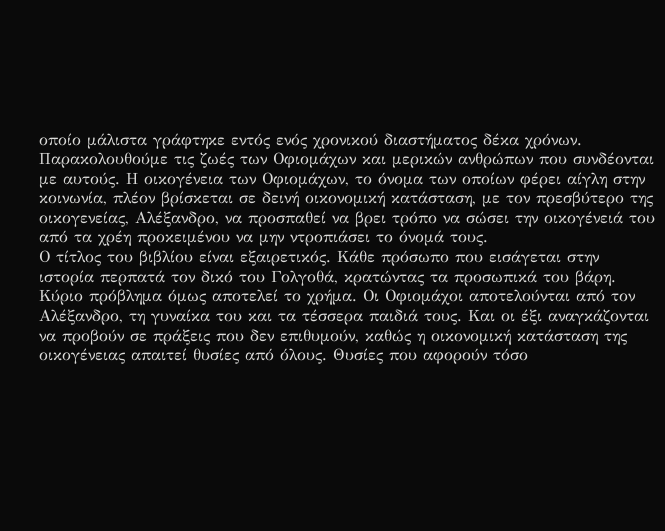οποίο μάλιστα γράφτηκε εντός ενός χρονικού διαστήματος δέκα χρόνων. Παρακολουθούμε τις ζωές των Οφιομάχων και μερικών ανθρώπων που συνδέονται με αυτούς. Η οικογένεια των Οφιομάχων, το όνομα των οποίων φέρει αίγλη στην κοινωνία, πλέον βρίσκεται σε δεινή οικονομική κατάσταση, με τον πρεσβύτερο της οικογενείας, Αλέξανδρο, να προσπαθεί να βρει τρόπο να σώσει την οικογένειά του από τα χρέη προκειμένου να μην ντροπιάσει το όνομά τους.
Ο τίτλος του βιβλίου είναι εξαιρετικός. Κάθε πρόσωπο που εισάγεται στην ιστορία περπατά τον δικό του Γολγοθά, κρατώντας τα προσωπικά του βάρη. Κύριο πρόβλημα όμως αποτελεί το χρήμα. Οι Οφιομάχοι αποτελούνται από τον Αλέξανδρο, τη γυναίκα του και τα τέσσερα παιδιά τους. Και οι έξι αναγκάζονται να προβούν σε πράξεις που δεν επιθυμούν, καθώς η οικονομική κατάσταση της οικογένειας απαιτεί θυσίες από όλους. Θυσίες που αφορούν τόσο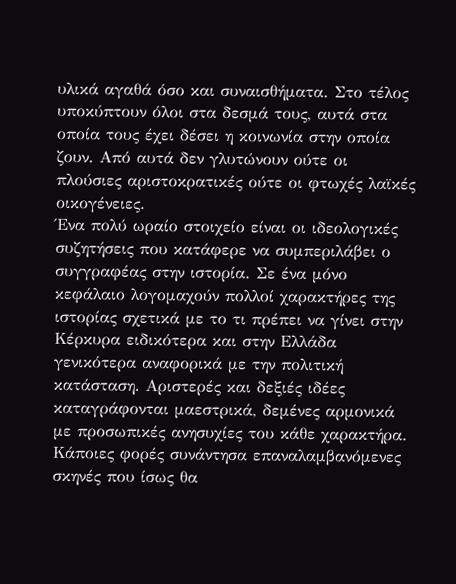υλικά αγαθά όσο και συναισθήματα. Στο τέλος υποκύπτουν όλοι στα δεσμά τους, αυτά στα οποία τους έχει δέσει η κοινωνία στην οποία ζουν. Από αυτά δεν γλυτώνουν ούτε οι πλούσιες αριστοκρατικές ούτε οι φτωχές λαϊκές οικογένειες.
Ένα πολύ ωραίο στοιχείο είναι οι ιδεολογικές συζητήσεις που κατάφερε να συμπεριλάβει ο συγγραφέας στην ιστορία. Σε ένα μόνο κεφάλαιο λογομαχούν πολλοί χαρακτήρες της ιστορίας σχετικά με το τι πρέπει να γίνει στην Κέρκυρα ειδικότερα και στην Ελλάδα γενικότερα αναφορικά με την πολιτική κατάσταση. Αριστερές και δεξιές ιδέες καταγράφονται μαεστρικά, δεμένες αρμονικά με προσωπικές ανησυχίες του κάθε χαρακτήρα.
Κάποιες φορές συνάντησα επαναλαμβανόμενες σκηνές που ίσως θα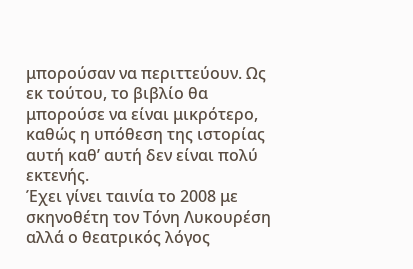μπορούσαν να περιττεύουν. Ως εκ τούτου, το βιβλίο θα μπορούσε να είναι μικρότερο, καθώς η υπόθεση της ιστορίας αυτή καθ’ αυτή δεν είναι πολύ εκτενής.
Έχει γίνει ταινία το 2008 με σκηνοθέτη τον Τόνη Λυκουρέση αλλά ο θεατρικός λόγος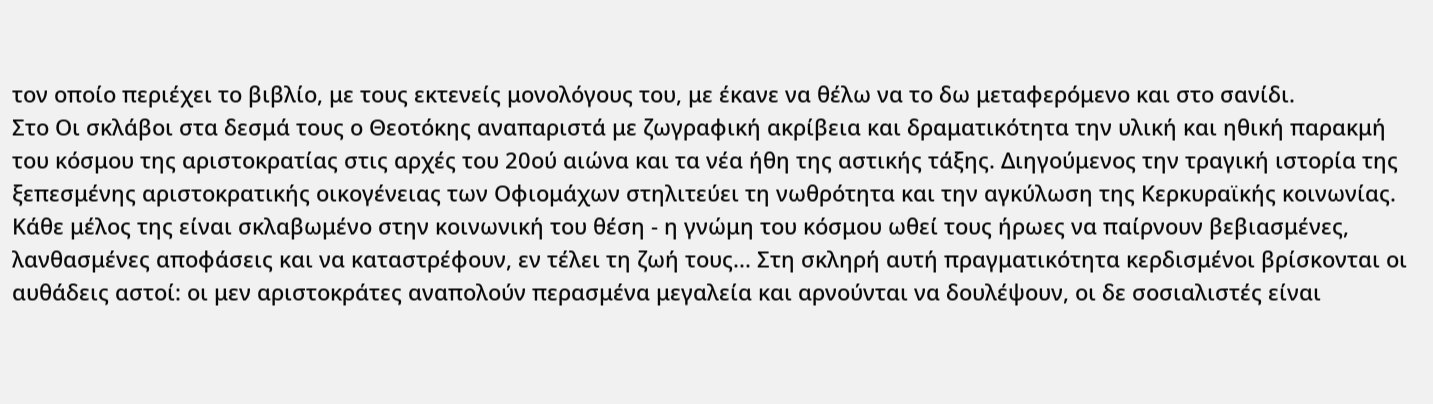τον οποίο περιέχει το βιβλίο, με τους εκτενείς μονολόγους του, με έκανε να θέλω να το δω μεταφερόμενο και στο σανίδι.
Στο Οι σκλάβοι στα δεσμά τους ο Θεοτόκης αναπαριστά με ζωγραφική ακρίβεια και δραματικότητα την υλική και ηθική παρακμή του κόσμου της αριστοκρατίας στις αρχές του 20ού αιώνα και τα νέα ήθη της αστικής τάξης. Διηγούμενος την τραγική ιστορία της ξεπεσμένης αριστοκρατικής οικογένειας των Οφιομάχων στηλιτεύει τη νωθρότητα και την αγκύλωση της Κερκυραϊκής κοινωνίας. Κάθε μέλος της είναι σκλαβωμένο στην κοινωνική του θέση - η γνώμη του κόσμου ωθεί τους ήρωες να παίρνουν βεβιασμένες, λανθασμένες αποφάσεις και να καταστρέφουν, εν τέλει τη ζωή τους... Στη σκληρή αυτή πραγματικότητα κερδισμένοι βρίσκονται οι αυθάδεις αστοί: οι μεν αριστοκράτες αναπολούν περασμένα μεγαλεία και αρνούνται να δουλέψουν, οι δε σοσιαλιστές είναι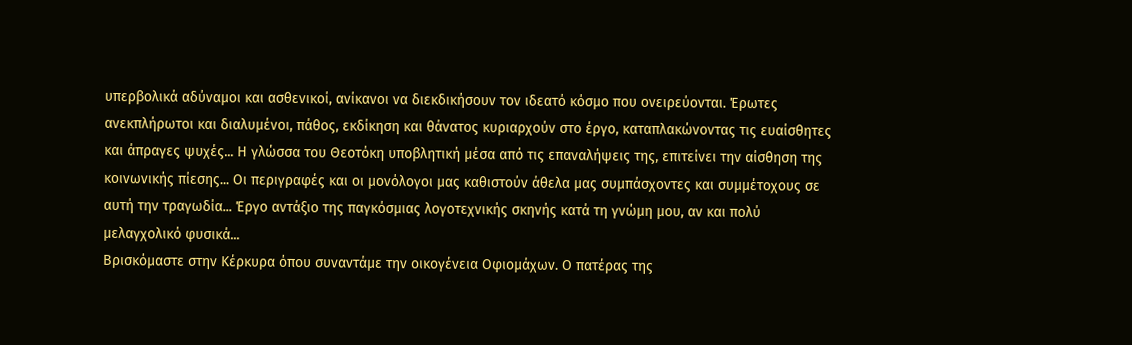υπερβολικά αδύναμοι και ασθενικοί, ανίκανοι να διεκδικήσουν τον ιδεατό κόσμο που ονειρεύονται. Έρωτες ανεκπλήρωτοι και διαλυμένοι, πάθος, εκδίκηση και θάνατος κυριαρχούν στο έργο, καταπλακώνοντας τις ευαίσθητες και άπραγες ψυχές... Η γλώσσα του Θεοτόκη υποβλητική μέσα από τις επαναλήψεις της, επιτείνει την αίσθηση της κοινωνικής πίεσης... Οι περιγραφές και οι μονόλογοι μας καθιστούν άθελα μας συμπάσχοντες και συμμέτοχους σε αυτή την τραγωδία... Έργο αντάξιο της παγκόσμιας λογοτεχνικής σκηνής κατά τη γνώμη μου, αν και πολύ μελαγχολικό φυσικά...
Βρισκόμαστε στην Κέρκυρα όπου συναντάμε την οικογένεια Οφιομάχων. Ο πατέρας της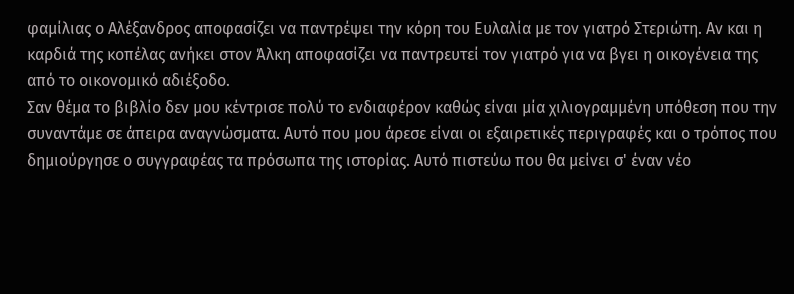φαμίλιας ο Αλέξανδρος αποφασίζει να παντρέψει την κόρη του Ευλαλία με τον γιατρό Στεριώτη. Αν και η καρδιά της κοπέλας ανήκει στον Άλκη αποφασίζει να παντρευτεί τον γιατρό για να βγει η οικογένεια της από το οικονομικό αδιέξοδο.
Σαν θέμα το βιβλίο δεν μου κέντρισε πολύ το ενδιαφέρον καθώς είναι μία χιλιογραμμένη υπόθεση που την συναντάμε σε άπειρα αναγνώσματα. Αυτό που μου άρεσε είναι οι εξαιρετικές περιγραφές και ο τρόπος που δημιούργησε ο συγγραφέας τα πρόσωπα της ιστορίας. Αυτό πιστεύω που θα μείνει σ' έναν νέο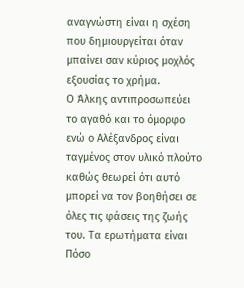αναγνώστη είναι η σχέση που δημιουργείται όταν μπαίνει σαν κύριος μοχλός εξουσίας το χρήμα.
Ο Άλκης αντιπροσωπεύει το αγαθό και το όμορφο ενώ ο Αλέξανδρος είναι ταγμένος στον υλικό πλούτο καθώς θεωρεί ότι αυτό μπορεί να τον βοηθήσει σε όλες τις φάσεις της ζωής του. Τα ερωτήματα είναι Πόσο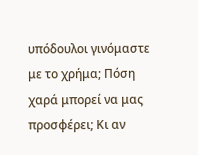υπόδουλοι γινόμαστε με το χρήμα; Πόση χαρά μπορεί να μας προσφέρει; Κι αν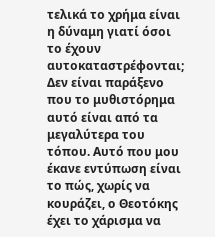τελικά το χρήμα είναι η δύναμη γιατί όσοι το έχουν αυτοκαταστρέφονται;
Δεν είναι παράξενο που το μυθιστόρημα αυτό είναι από τα μεγαλύτερα του τόπου. Αυτό που μου έκανε εντύπωση είναι το πώς, χωρίς να κουράζει, ο Θεοτόκης έχει το χάρισμα να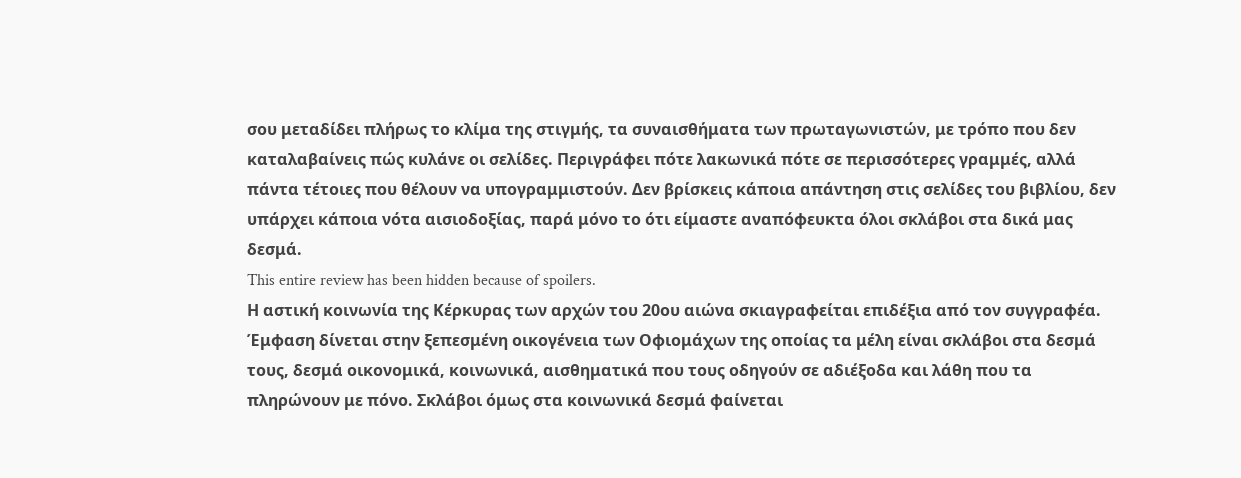σου μεταδίδει πλήρως το κλίμα της στιγμής, τα συναισθήματα των πρωταγωνιστών, με τρόπο που δεν καταλαβαίνεις πώς κυλάνε οι σελίδες. Περιγράφει πότε λακωνικά πότε σε περισσότερες γραμμές, αλλά πάντα τέτοιες που θέλουν να υπογραμμιστούν. Δεν βρίσκεις κάποια απάντηση στις σελίδες του βιβλίου, δεν υπάρχει κάποια νότα αισιοδοξίας, παρά μόνο το ότι είμαστε αναπόφευκτα όλοι σκλάβοι στα δικά μας δεσμά.
This entire review has been hidden because of spoilers.
Η αστική κοινωνία της Κέρκυρας των αρχών του 20ου αιώνα σκιαγραφείται επιδέξια από τον συγγραφέα. Έμφαση δίνεται στην ξεπεσμένη οικογένεια των Οφιομάχων της οποίας τα μέλη είναι σκλάβοι στα δεσμά τους, δεσμά οικονομικά, κοινωνικά, αισθηματικά που τους οδηγούν σε αδιέξοδα και λάθη που τα πληρώνουν με πόνο. Σκλάβοι όμως στα κοινωνικά δεσμά φαίνεται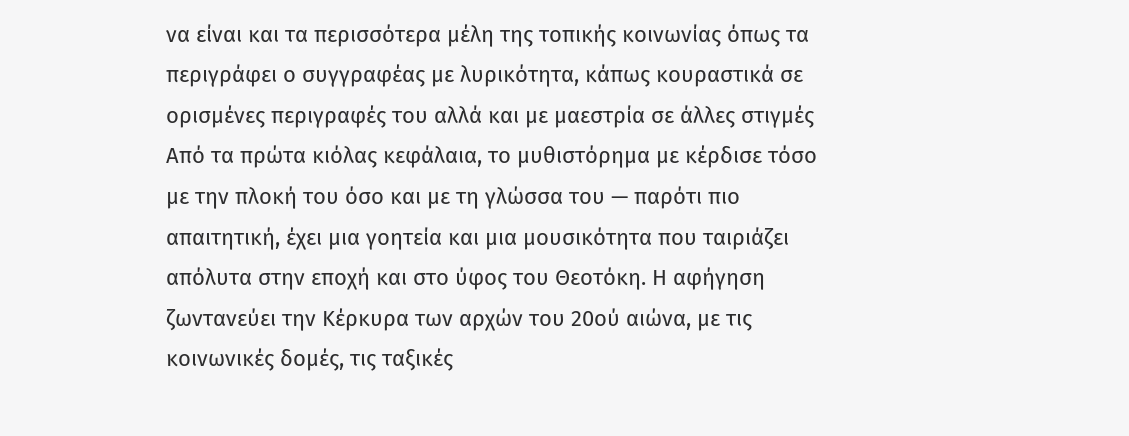να είναι και τα περισσότερα μέλη της τοπικής κοινωνίας όπως τα περιγράφει ο συγγραφέας με λυρικότητα, κάπως κουραστικά σε ορισμένες περιγραφές του αλλά και με μαεστρία σε άλλες στιγμές
Από τα πρώτα κιόλας κεφάλαια, το μυθιστόρημα με κέρδισε τόσο με την πλοκή του όσο και με τη γλώσσα του — παρότι πιο απαιτητική, έχει μια γοητεία και μια μουσικότητα που ταιριάζει απόλυτα στην εποχή και στο ύφος του Θεοτόκη. Η αφήγηση ζωντανεύει την Κέρκυρα των αρχών του 20ού αιώνα, με τις κοινωνικές δομές, τις ταξικές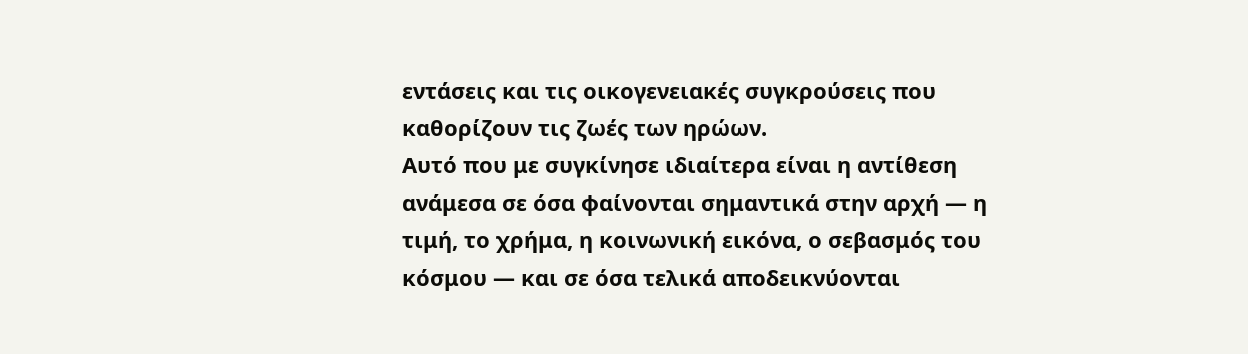εντάσεις και τις οικογενειακές συγκρούσεις που καθορίζουν τις ζωές των ηρώων.
Αυτό που με συγκίνησε ιδιαίτερα είναι η αντίθεση ανάμεσα σε όσα φαίνονται σημαντικά στην αρχή — η τιμή, το χρήμα, η κοινωνική εικόνα, ο σεβασμός του κόσμου — και σε όσα τελικά αποδεικνύονται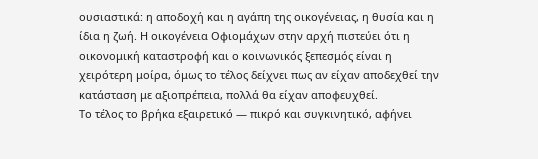ουσιαστικά: η αποδοχή και η αγάπη της οικογένειας, η θυσία και η ίδια η ζωή. Η οικογένεια Οφιομάχων στην αρχή πιστεύει ότι η οικονομική καταστροφή και ο κοινωνικός ξεπεσμός είναι η χειρότερη μοίρα, όμως το τέλος δείχνει πως αν είχαν αποδεχθεί την κατάσταση με αξιοπρέπεια, πολλά θα είχαν αποφευχθεί.
Το τέλος το βρήκα εξαιρετικό — πικρό και συγκινητικό, αφήνει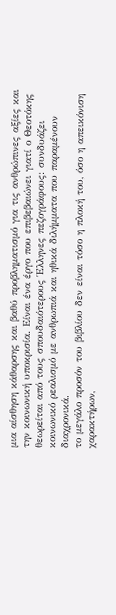μια αίσθηση κάθαρσης και βαθύ προβληματισμό για τις ανθρώπινες αξίες και την κοινωνική υποκρισία. Είναι ένα έργο που επιβεβαιώνει γιατί ο Θεοτόκης θεωρείται από τους σπουδαιότερους Έλληνες πεζογράφους: συνδυάζει κοινωνικό ρεαλισμό με ανθρωπιά και ηθικά διλήμματα που παραμένουν διαχρονικά.
το μεγάλο προσόν του βιβλίου δεν είναι τόσο η πλοκή του, όσο η απεικόνιση χαρακτήρων,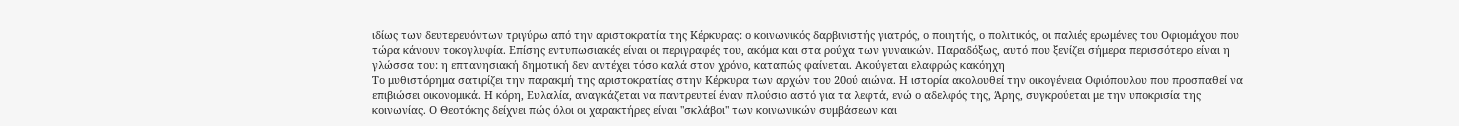ιδίως των δευτερευόντων τριγύρω από την αριστοκρατία της Κέρκυρας: ο κοινωνικός δαρβινιστής γιατρός, ο ποιητής, ο πολιτικός, οι παλιές ερωμένες του Οφιομάχου που τώρα κάνουν τοκογλυφία. Επίσης εντυπωσιακές είναι οι περιγραφές του, ακόμα και στα ρούχα των γυναικών. Παραδόξως, αυτό που ξενίζει σήμερα περισσότερο είναι η γλώσσα του: η επτανησιακή δημοτική δεν αντέχει τόσο καλά στον χρόνο, καταπώς φαίνεται. Ακούγεται ελαφρώς κακόηχη
Το μυθιστόρημα σατιρίζει την παρακμή της αριστοκρατίας στην Κέρκυρα των αρχών του 20ού αιώνα. Η ιστορία ακολουθεί την οικογένεια Οφιόπουλου που προσπαθεί να επιβιώσει οικονομικά. Η κόρη, Ευλαλία, αναγκάζεται να παντρευτεί έναν πλούσιο αστό για τα λεφτά, ενώ ο αδελφός της, Άρης, συγκρούεται με την υποκρισία της κοινωνίας. Ο Θεοτόκης δείχνει πώς όλοι οι χαρακτήρες είναι "σκλάβοι" των κοινωνικών συμβάσεων και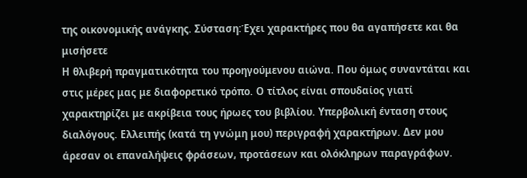της οικονομικής ανάγκης. Σύσταση:Έχει χαρακτήρες που θα αγαπήσετε και θα μισήσετε
Η θλιβερή πραγματικότητα του προηγούμενου αιώνα. Που όμως συναντάται και στις μέρες μας με διαφορετικό τρόπο. Ο τίτλος είναι σπουδαίος γιατί χαρακτηρίζει με ακρίβεια τους ήρωες του βιβλίου. Υπερβολική ένταση στους διαλόγους. Ελλειπής (κατά τη γνώμη μου) περιγραφή χαρακτήρων. Δεν μου άρεσαν οι επαναλήψεις φράσεων, προτάσεων και ολόκληρων παραγράφων.